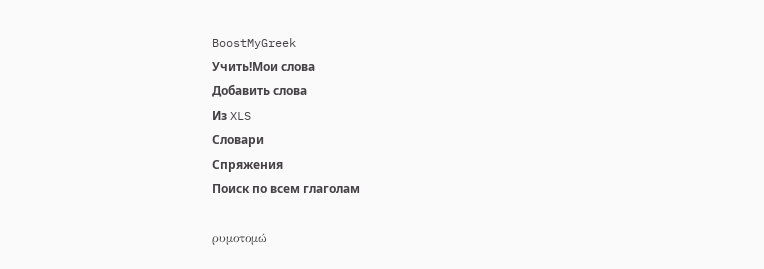BoostMyGreek
Учить!Мои слова
Добавить слова
Из XLS
Словари
Спряжения
Поиск по всем глаголам

ρυμοτομώ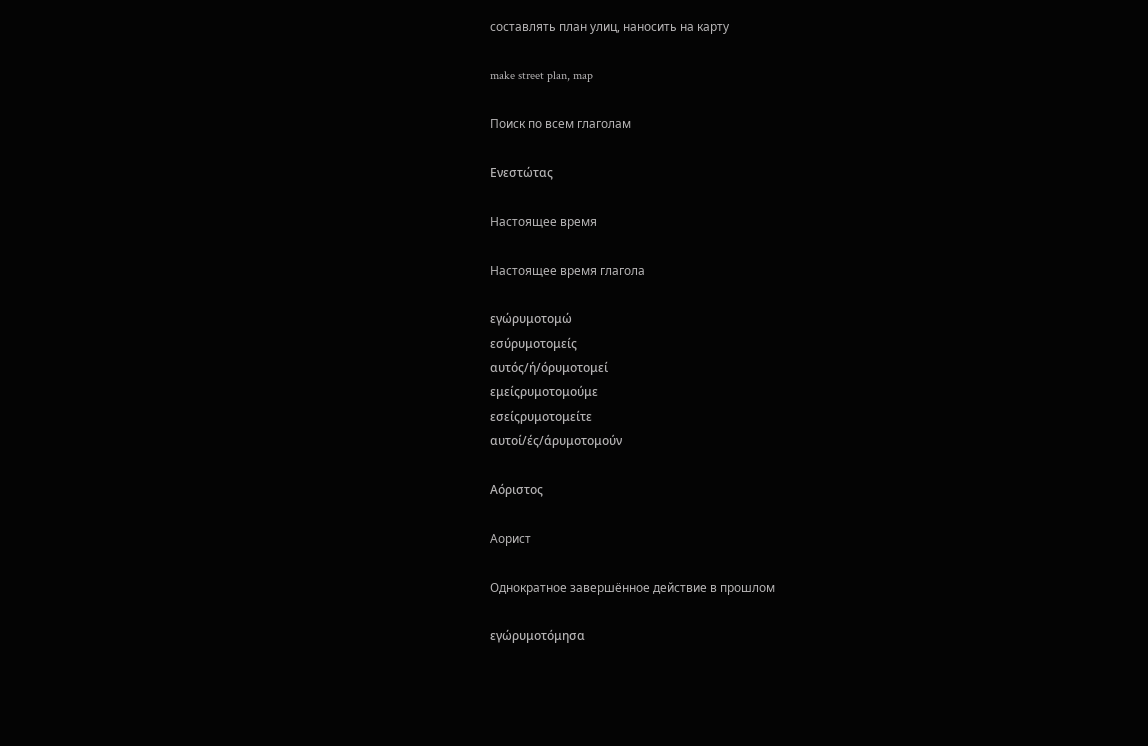составлять план улиц, наносить на карту

make street plan, map

Поиск по всем глаголам

Ενεστώτας

Настоящее время

Настоящее время глагола

εγώρυμοτομώ
εσύρυμοτομείς
αυτός/ή/όρυμοτομεί
εμείςρυμοτομούμε
εσείςρυμοτομείτε
αυτοί/ές/άρυμοτομούν

Αόριστος

Аорист

Однократное завершённое действие в прошлом

εγώρυμοτόμησα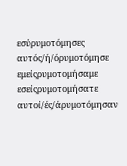εσύρυμοτόμησες
αυτός/ή/όρυμοτόμησε
εμείςρυμοτομήσαμε
εσείςρυμοτομήσατε
αυτοί/ές/άρυμοτόμησαν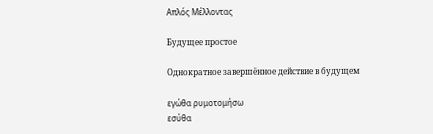Απλός Μέλλοντας

Будущее простое

Однократное завершённое действие в будущем

εγώθα ρυμοτομήσω
εσύθα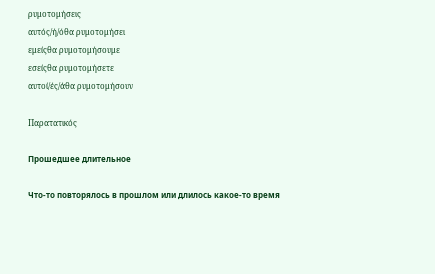ρυμοτομήσεις
αυτός/ή/όθα ρυμοτομήσει
εμείςθα ρυμοτομήσουμε
εσείςθα ρυμοτομήσετε
αυτοί/ές/άθα ρυμοτομήσουν

Παρατατικός

Прошедшее длительное

Что-то повторялось в прошлом или длилось какое-то время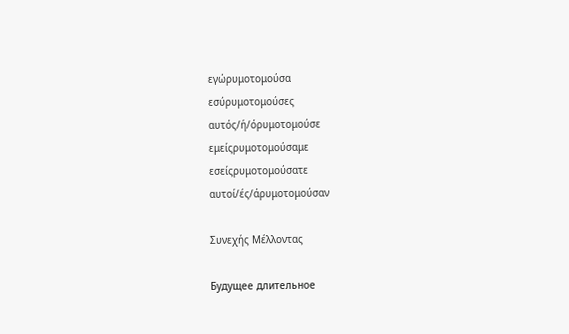εγώρυμοτομούσα
εσύρυμοτομούσες
αυτός/ή/όρυμοτομούσε
εμείςρυμοτομούσαμε
εσείςρυμοτομούσατε
αυτοί/ές/άρυμοτομούσαν

Συνεχής Μέλλοντας

Будущее длительное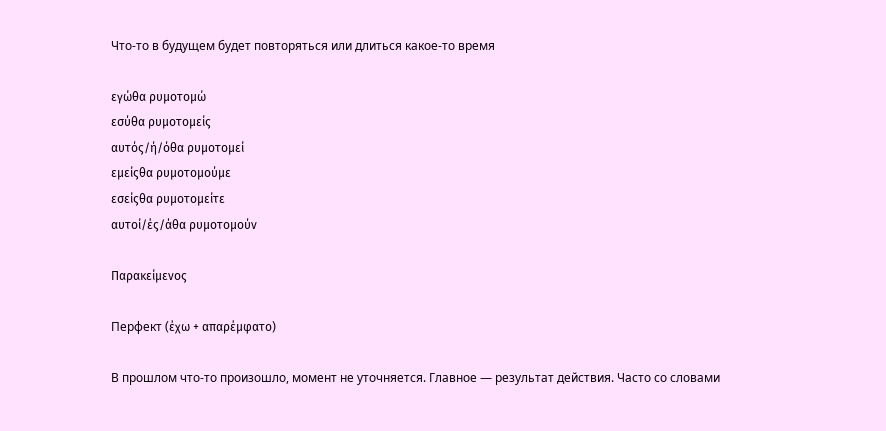Что-то в будущем будет повторяться или длиться какое-то время

εγώθα ρυμοτομώ
εσύθα ρυμοτομείς
αυτός/ή/όθα ρυμοτομεί
εμείςθα ρυμοτομούμε
εσείςθα ρυμοτομείτε
αυτοί/ές/άθα ρυμοτομούν

Παρακείμενος

Перфект (έχω + απαρέμφατο)

В прошлом что-то произошло, момент не уточняется. Главное — результат действия. Часто со словами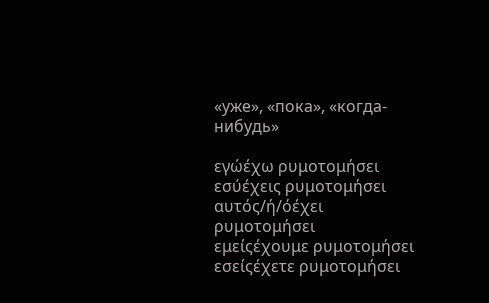«уже», «пока», «когда-нибудь»

εγώέχω ρυμοτομήσει
εσύέχεις ρυμοτομήσει
αυτός/ή/όέχει ρυμοτομήσει
εμείςέχουμε ρυμοτομήσει
εσείςέχετε ρυμοτομήσει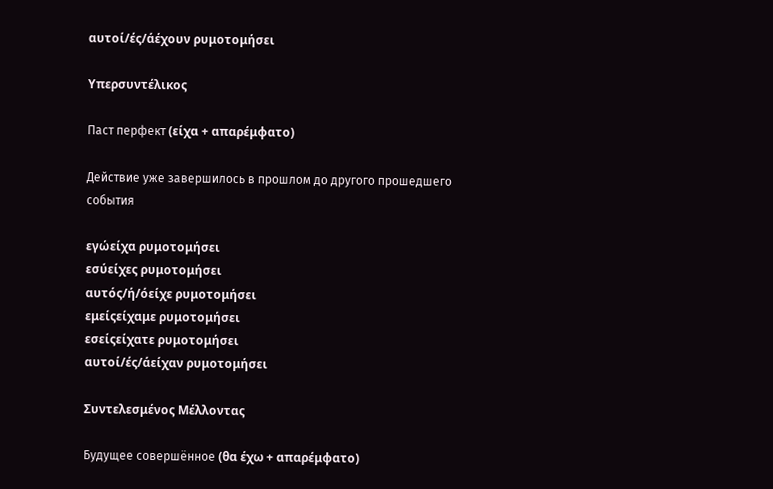αυτοί/ές/άέχουν ρυμοτομήσει

Υπερσυντέλικος

Паст перфект (είχα + απαρέμφατο)

Действие уже завершилось в прошлом до другого прошедшего события

εγώείχα ρυμοτομήσει
εσύείχες ρυμοτομήσει
αυτός/ή/όείχε ρυμοτομήσει
εμείςείχαμε ρυμοτομήσει
εσείςείχατε ρυμοτομήσει
αυτοί/ές/άείχαν ρυμοτομήσει

Συντελεσμένος Μέλλοντας

Будущее совершённое (θα έχω + απαρέμφατο)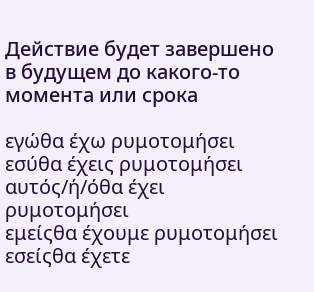Действие будет завершено в будущем до какого-то момента или срока

εγώθα έχω ρυμοτομήσει
εσύθα έχεις ρυμοτομήσει
αυτός/ή/όθα έχει ρυμοτομήσει
εμείςθα έχουμε ρυμοτομήσει
εσείςθα έχετε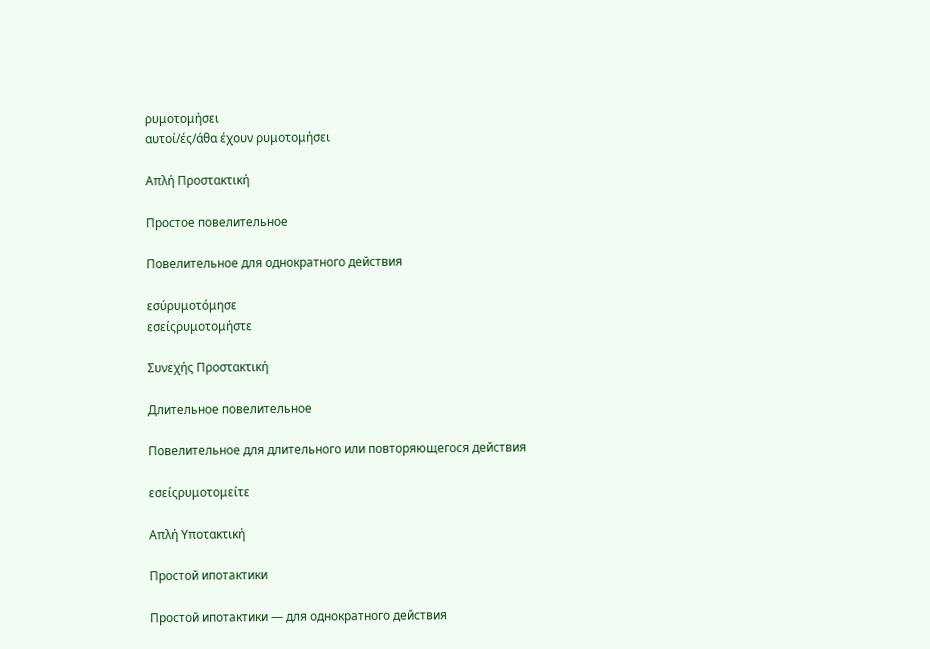ρυμοτομήσει
αυτοί/ές/άθα έχουν ρυμοτομήσει

Απλή Προστακτική

Простое повелительное

Повелительное для однократного действия

εσύρυμοτόμησε
εσείςρυμοτομήστε

Συνεχής Προστακτική

Длительное повелительное

Повелительное для длительного или повторяющегося действия

εσείςρυμοτομείτε

Απλή Υποτακτική

Простой ипотактики

Простой ипотактики — для однократного действия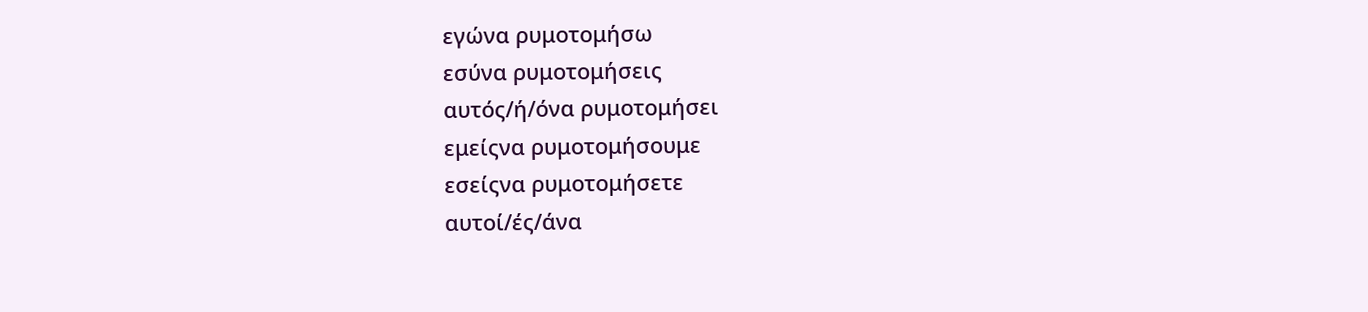εγώνα ρυμοτομήσω
εσύνα ρυμοτομήσεις
αυτός/ή/όνα ρυμοτομήσει
εμείςνα ρυμοτομήσουμε
εσείςνα ρυμοτομήσετε
αυτοί/ές/άνα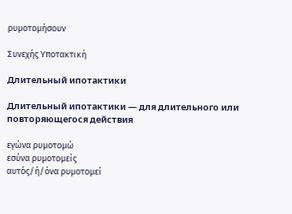ρυμοτομήσουν

Συνεχής Υποτακτική

Длительный ипотактики

Длительный ипотактики — для длительного или повторяющегося действия

εγώνα ρυμοτομώ
εσύνα ρυμοτομείς
αυτός/ή/όνα ρυμοτομεί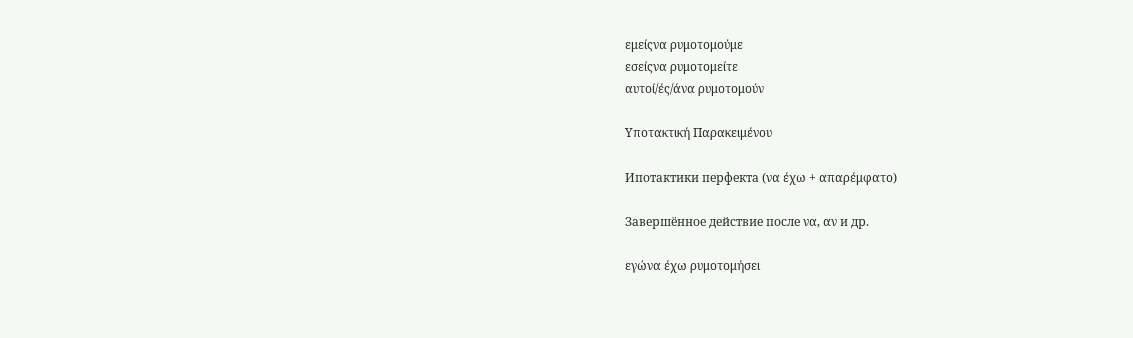εμείςνα ρυμοτομούμε
εσείςνα ρυμοτομείτε
αυτοί/ές/άνα ρυμοτομούν

Υποτακτική Παρακειμένου

Ипотактики перфекта (να έχω + απαρέμφατο)

Завершённое действие после να, αν и др.

εγώνα έχω ρυμοτομήσει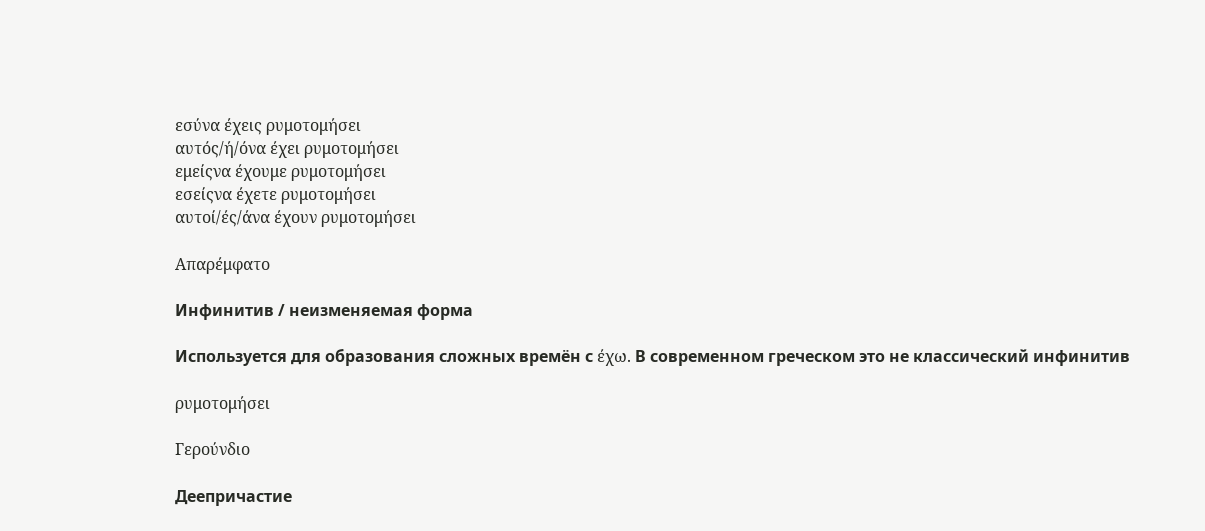εσύνα έχεις ρυμοτομήσει
αυτός/ή/όνα έχει ρυμοτομήσει
εμείςνα έχουμε ρυμοτομήσει
εσείςνα έχετε ρυμοτομήσει
αυτοί/ές/άνα έχουν ρυμοτομήσει

Απαρέμφατο

Инфинитив / неизменяемая форма

Используется для образования сложных времён с έχω. В современном греческом это не классический инфинитив

ρυμοτομήσει

Γερούνδιο

Деепричастие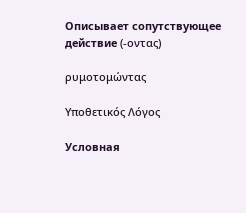Описывает сопутствующее действие (-οντας)

ρυμοτομώντας

Υποθετικός Λόγος

Условная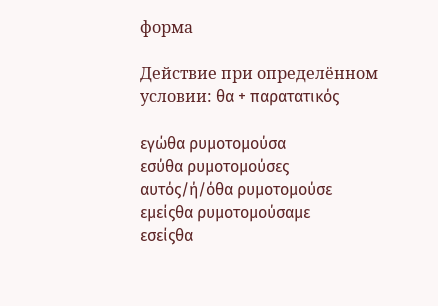форма

Действие при определённом условии: θα + παρατατικός

εγώθα ρυμοτομούσα
εσύθα ρυμοτομούσες
αυτός/ή/όθα ρυμοτομούσε
εμείςθα ρυμοτομούσαμε
εσείςθα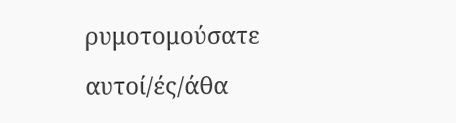ρυμοτομούσατε
αυτοί/ές/άθα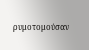ρυμοτομούσαν